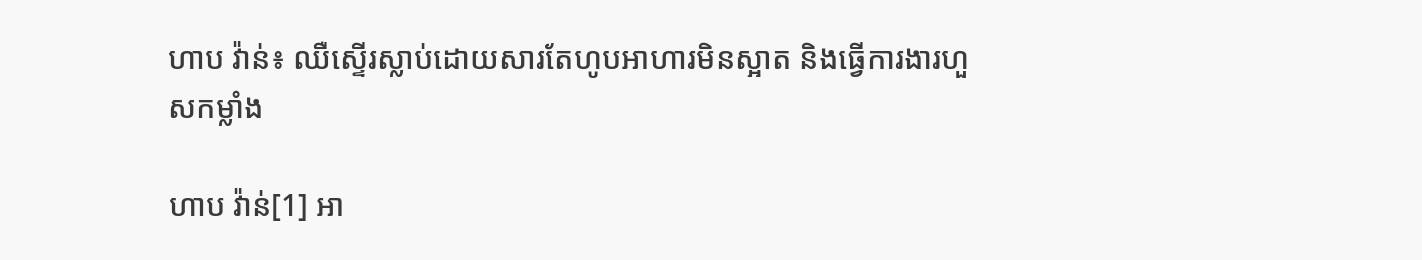ហាប វ៉ាន់៖ ឈឺស្ទើរស្លាប់ដោយសារតែហូបអាហារមិនស្អាត និងធ្វើការងារហួសកម្លាំង

ហាប វ៉ាន់[1] អា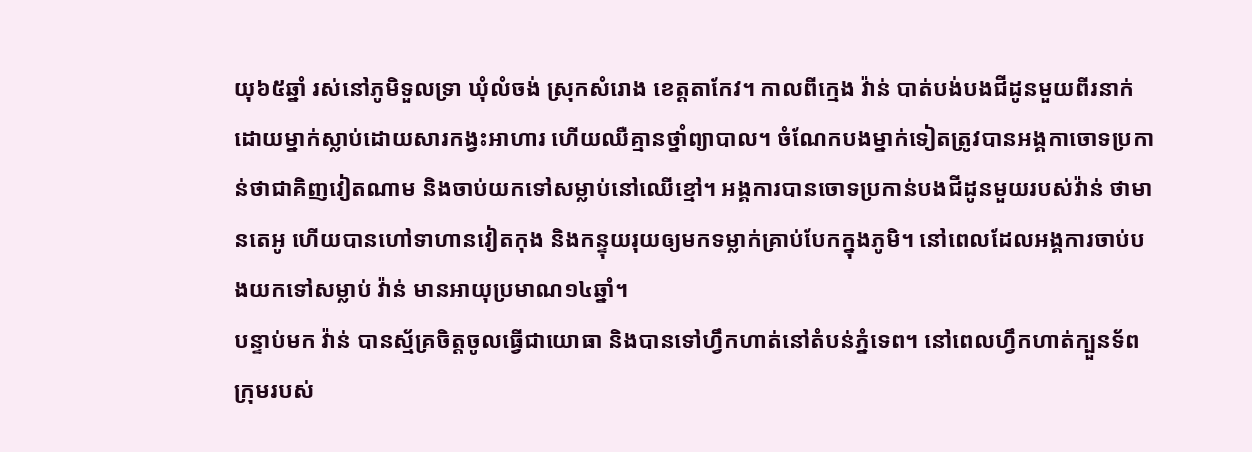យុ៦៥ឆ្នាំ រស់នៅភូមិទួលទ្រា ឃុំលំចង់ ស្រុកសំរោង ខេត្តតាកែវ។ កាលពីក្មេង វ៉ាន់ បាត់បង់បងជីដូនមួយពីរនាក់ ដោយម្នាក់ស្លាប់ដោយសារកង្វះអាហារ ហើយឈឺគ្មានថ្នាំព្យាបាល។ ចំណែកបងម្នាក់ទៀតត្រូវបានអង្គកាចោទប្រកាន់ថាជាគិញវៀតណាម និងចាប់យកទៅសម្លាប់នៅឈើខ្មៅ។ អង្គការបានចោទប្រកាន់បងជីដូនមួយរបស់វ៉ាន់ ថាមានតេអូ ហើយបានហៅទាហានវៀតកុង និងកន្ទុយរុយឲ្យមកទម្លាក់គ្រាប់បែកក្នុងភូមិ។ នៅពេលដែលអង្គការចាប់បងយកទៅសម្លាប់ វ៉ាន់ មានអាយុប្រមាណ១៤ឆ្នាំ។
បន្ទាប់មក វ៉ាន់ បានស្ម័គ្រចិត្តចូលធ្វើជាយោធា និងបានទៅហ្វឹកហាត់នៅតំបន់ភ្នំទេព។ នៅពេលហ្វឹកហាត់ក្បួនទ័ព ក្រុមរបស់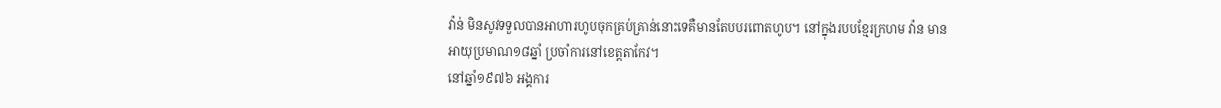វ៉ាន់ មិនសូវទទួលបានអាហារហូបចុកគ្រប់គ្រាន់នោះទេគឺមានតែបបរពោតហូប។ នៅក្នុងរបបខ្មែរក្រហម វ៉ាន មានអាយុប្រមាណ១៨ឆ្នាំ ប្រចាំការនៅខេត្តតាកែវ។
នៅឆ្នាំ១៩៧៦ អង្គការ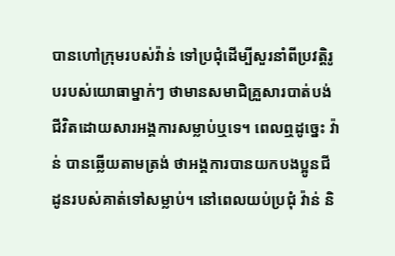បានហៅក្រុមរបស់វ៉ាន់ ទៅប្រជុំដើម្បីសួរនាំពីប្រវត្តិរូបរបស់យោធាម្នាក់ៗ ថាមានសមាជិគ្រួសារបាត់បង់ជីវិតដោយសារអង្គការសម្លាប់ឬទេ។ ពេលឮដូច្នេះ វ៉ាន់ បានឆ្លើយតាមត្រង់ ថាអង្គការបានយកបងប្អូនជីដូនរបស់គាត់ទៅសម្លាប់។ នៅពេលយប់ប្រជុំ វ៉ាន់ និ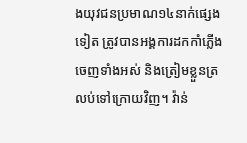ងយុវជនប្រមាណ១៤នាក់ផ្សេងទៀត ត្រូវបានអង្គការដកកាំភ្លើងចេញទាំងអស់ និងត្រៀមខ្លួនត្រលប់ទៅក្រោយវិញ។ វ៉ាន់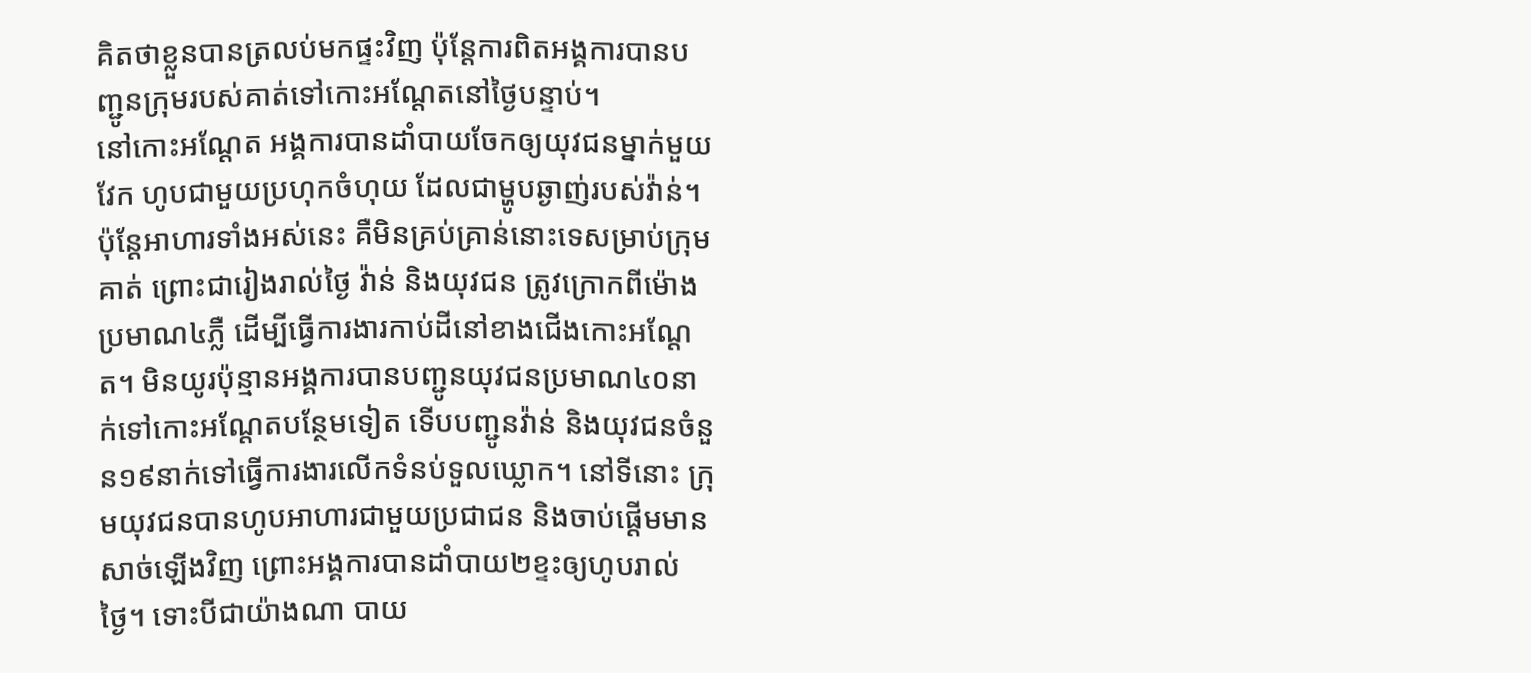គិតថាខ្លួនបានត្រលប់មកផ្ទះវិញ ប៉ុន្តែការពិតអង្គការបានបញ្ជូនក្រុមរបស់គាត់ទៅកោះអណ្ដែតនៅថ្ងៃបន្ទាប់។
នៅកោះអណ្ដែត អង្គការបានដាំបាយចែកឲ្យយុវជនម្នាក់មួយវែក ហូបជាមួយប្រហុកចំហុយ ដែលជាម្ហូបឆ្ងាញ់របស់វ៉ាន់។ ប៉ុន្តែអាហារទាំងអស់នេះ គឺមិនគ្រប់គ្រាន់នោះទេសម្រាប់ក្រុមគាត់ ព្រោះជារៀងរាល់ថ្ងៃ វ៉ាន់ និងយុវជន ត្រូវក្រោកពីម៉ោងប្រមាណ៤ភ្លឺ ដើម្បីធ្វើការងារកាប់ដីនៅខាងជើងកោះអណ្ដែត។ មិនយូរប៉ុន្មានអង្គការបានបញ្ជូនយុវជនប្រមាណ៤០នាក់ទៅកោះអណ្ដែតបន្ថែមទៀត ទើបបញ្ជូនវ៉ាន់ និងយុវជនចំនួន១៩នាក់ទៅធ្វើការងារលើកទំនប់ទួលឃ្លោក។ នៅទីនោះ ក្រុមយុវជនបានហូបអាហារជាមួយប្រជាជន និងចាប់ផ្ដើមមានសាច់ឡើងវិញ ព្រោះអង្គការបានដាំបាយ២ខ្ទះឲ្យហូបរាល់ថ្ងៃ។ ទោះបីជាយ៉ាងណា បាយ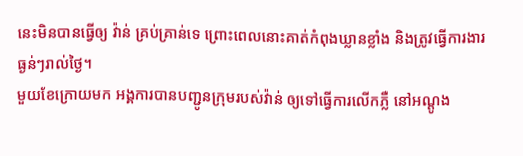នេះមិនបានធ្វើឲ្យ វ៉ាន់ គ្រប់គ្រាន់ទេ ព្រោះពេលនោះគាត់កំពុងឃ្លានខ្លាំង និងត្រូវធ្វើការងារធ្ងន់ៗរាល់ថ្ងៃ។
មួយខែក្រោយមក អង្គការបានបញ្ជូនក្រុមរបស់វ៉ាន់ ឲ្យទៅធ្វើការលើកភ្លឺ នៅអណ្ដូង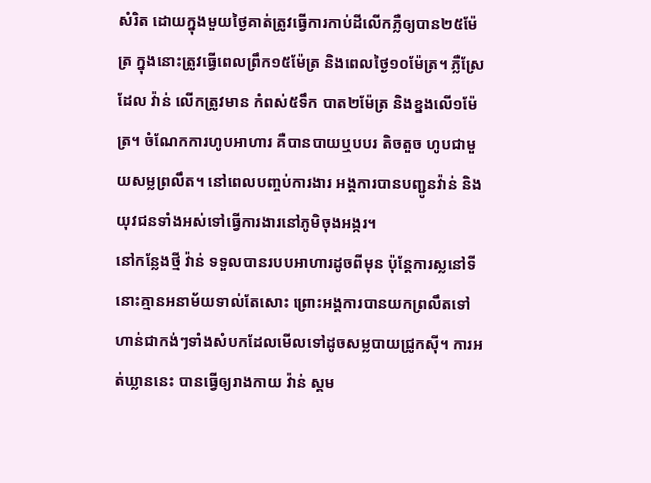សំរិត ដោយក្នុងមួយថ្ងៃគាត់ត្រូវធ្វើការកាប់ដីលើកភ្លឺឲ្យបាន២៥ម៉ែត្រ ក្នុងនោះត្រូវធ្វើពេលព្រឹក១៥ម៉ែត្រ និងពេលថ្ងៃ១០ម៉ែត្រ។ ភ្លឺស្រែដែល វ៉ាន់ លើកត្រូវមាន កំពស់៥ទឹក បាត២ម៉ែត្រ និងខ្នងលើ១ម៉ែត្រ។ ចំណែកការហូបអាហារ គឺបានបាយឬបបរ តិចតួច ហូបជាមួយសម្លព្រលឹត។ នៅពេលបញ្ចប់ការងារ អង្គការបានបញ្ជូនវ៉ាន់ និងយុវជនទាំងអស់ទៅធ្វើការងារនៅភូមិចុងអង្ករ។
នៅកន្លែងថ្មី វ៉ាន់ ទទួលបានរបបអាហារដូចពីមុន ប៉ុន្តែការស្លនៅទីនោះគ្មានអនាម័យទាល់តែសោះ ព្រោះអង្គការបានយកព្រលឹតទៅហាន់ជាកង់ៗទាំងសំបកដែលមើលទៅដូចសម្លបាយជ្រូកស៊ី។ ការអត់ឃ្លាននេះ បានធ្វើឲ្យរាងកាយ វ៉ាន់ ស្គម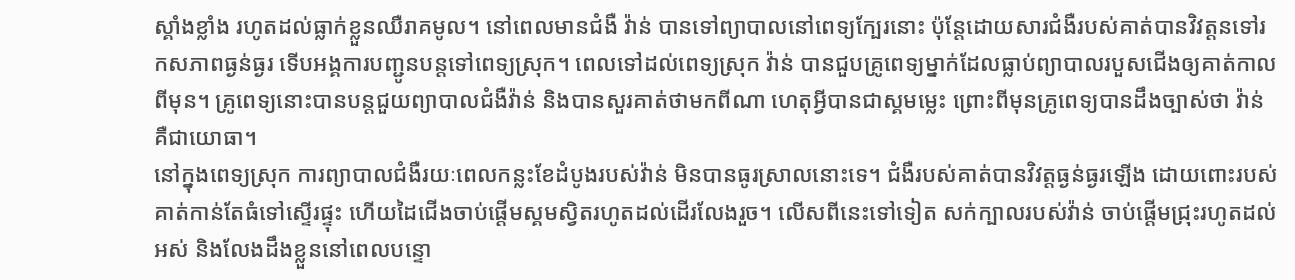ស្គាំងខ្លាំង រហូតដល់ធ្លាក់ខ្លួនឈឺរាគមូល។ នៅពេលមានជំងឺ វ៉ាន់ បានទៅព្យាបាលនៅពេទ្យក្បែរនោះ ប៉ុន្តែដោយសារជំងឺរបស់គាត់បានវិវត្តនទៅរកសភាពធ្ងន់ធ្ងរ ទើបអង្គការបញ្ជូនបន្តទៅពេទ្យស្រុក។ ពេលទៅដល់ពេទ្យស្រុក វ៉ាន់ បានជួបគ្រូពេទ្យម្នាក់ដែលធ្លាប់ព្យាបាលរបួសជើងឲ្យគាត់កាលពីមុន។ គ្រូពេទ្យនោះបានបន្តជួយព្យាបាលជំងឺវ៉ាន់ និងបានសួរគាត់ថាមកពីណា ហេតុអ្វីបានជាស្គមម្លេះ ព្រោះពីមុនគ្រូពេទ្យបានដឹងច្បាស់ថា វ៉ាន់ គឺជាយោធា។
នៅក្នុងពេទ្យស្រុក ការព្យាបាលជំងឺរយៈពេលកន្លះខែដំបូងរបស់វ៉ាន់ មិនបានធូរស្រាលនោះទេ។ ជំងឺរបស់គាត់បានវិវត្តធ្ងន់ធ្ងរឡើង ដោយពោះរបស់គាត់កាន់តែធំទៅស្ទើរផ្ទុះ ហើយដៃជើងចាប់ផ្ដើមស្គមស្វិតរហូតដល់ដើរលែងរួច។ លើសពីនេះទៅទៀត សក់ក្បាលរបស់វ៉ាន់ ចាប់ផ្ដើមជ្រុះរហូតដល់អស់ និងលែងដឹងខ្លួននៅពេលបន្ទោ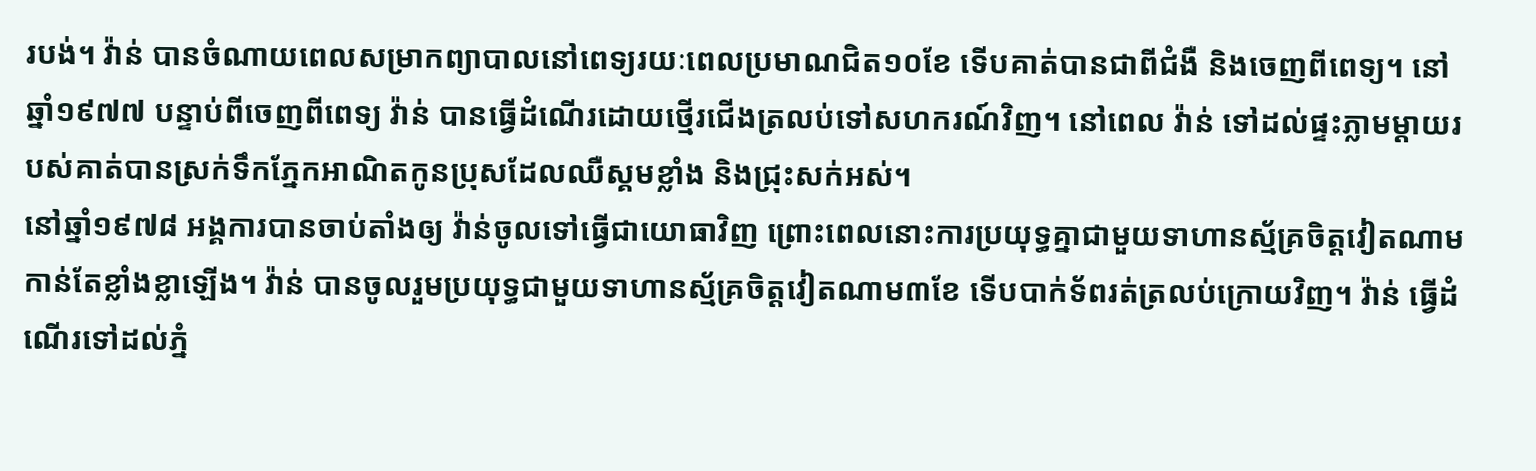របង់។ វ៉ាន់ បានចំណាយពេលសម្រាកព្យាបាលនៅពេទ្យរយៈពេលប្រមាណជិត១០ខែ ទើបគាត់បានជាពីជំងឺ និងចេញពីពេទ្យ។ នៅឆ្នាំ១៩៧៧ បន្ទាប់ពីចេញពីពេទ្យ វ៉ាន់ បានធ្វើដំណើរដោយថ្មើរជើងត្រលប់ទៅសហករណ៍វិញ។ នៅពេល វ៉ាន់ ទៅដល់ផ្ទះភ្លាមម្ដាយរបស់គាត់បានស្រក់ទឹកភ្នែកអាណិតកូនប្រុសដែលឈឺស្គមខ្លាំង និងជ្រុះសក់អស់។
នៅឆ្នាំ១៩៧៨ អង្គការបានចាប់តាំងឲ្យ វ៉ាន់ចូលទៅធ្វើជាយោធាវិញ ព្រោះពេលនោះការប្រយុទ្ធគ្នាជាមួយទាហានស្ម័គ្រចិត្តវៀតណាមកាន់តែខ្លាំងខ្លាឡើង។ វ៉ាន់ បានចូលរួមប្រយុទ្ធជាមួយទាហានស្ម័គ្រចិត្តវៀតណាម៣ខែ ទើបបាក់ទ័ពរត់ត្រលប់ក្រោយវិញ។ វ៉ាន់ ធ្វើដំណើរទៅដល់ភ្នំ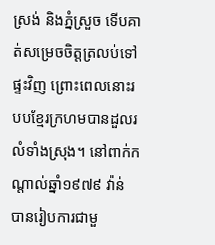ស្រង់ និងភ្នំស្រួច ទើបគាត់សម្រេចចិត្តត្រលប់ទៅផ្ទះវិញ ព្រោះពេលនោះរបបខ្មែរក្រហមបានដួលរលំទាំងស្រុង។ នៅពាក់កណ្ដាល់ឆ្នាំ១៩៧៩ វ៉ាន់ បានរៀបការជាមួ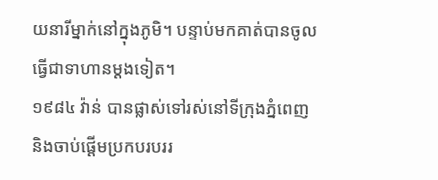យនារីម្នាក់នៅក្នុងភូមិ។ បន្ទាប់មកគាត់បានចូលធ្វើជាទាហានម្ដងទៀត។
១៩៨៤ វ៉ាន់ បានផ្លាស់ទៅរស់នៅទីក្រុងភ្នំពេញ និងចាប់ផ្ដើមប្រកបរបររ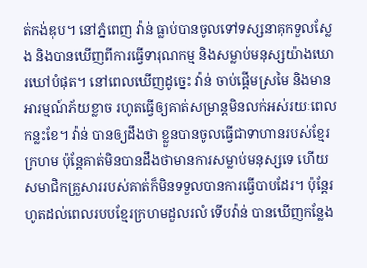ត់កង់ឌុប។ នៅភ្នំពេញ វ៉ាន់ ធ្លាប់បានចូលទៅទស្សនាគុកទួលស្លែង និងបានឃើញពីការធ្វើទារុណកម្ម និងសម្លាប់មនុស្សយ៉ាងឃោរឃៅបំផុត។ នៅពេលឃើញដូច្នេះ វ៉ាន់ ចាប់ផ្ដើមស្រមៃ និងមានអារម្មណ៍ភ័យខ្លាច រហូតធ្វើឲ្យគាត់សម្រាន្តមិនលក់អស់រយៈពេលកន្លះខែ។ វ៉ាន់ បានឲ្យដឹងថា ខ្លួនបានចូលធ្វើជាទាហានរបស់ខ្មែរក្រហម ប៉ុន្តែគាត់មិនបានដឹងថាមានការសម្លាប់មនុស្សទេ ហើយសមាជិកគ្រួសាររបស់គាត់ក៏មិនទទួលបានការធ្វើបាបដែរ។ ប៉ុន្តែរហូតដល់ពេលរបបខ្មែរក្រហមដួលរលំ ទើបវ៉ាន់ បានឃើញកន្លែង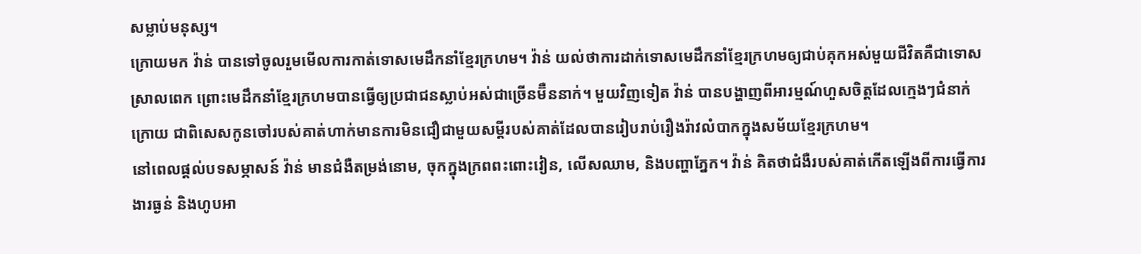សម្លាប់មនុស្ស។
ក្រោយមក វ៉ាន់ បានទៅចូលរួមមើលការកាត់ទោសមេដឹកនាំខ្មែរក្រហម។ វ៉ាន់ យល់ថាការដាក់ទោសមេដឹកនាំខ្មែរក្រហមឲ្យជាប់គុកអស់មួយជីវិតគឺជាទោសស្រាលពេក ព្រោះមេដឹកនាំខ្មែរក្រហមបានធ្វើឲ្យប្រជាជនស្លាប់អស់ជាច្រើនម៊ឺននាក់។ មួយវិញទៀត វ៉ាន់ បានបង្ហាញពីអារម្មណ៍ហួសចិត្តដែលក្មេងៗជំនាក់ក្រោយ ជាពិសេសកូនចៅរបស់គាត់ហាក់មានការមិនជឿជាមួយសម្ដីរបស់គាត់ដែលបានរៀបរាប់រឿងរ៉ាវលំបាកក្នុងសម័យខ្មែរក្រហម។
នៅពេលផ្ដល់បទសម្ភាសន៍ វ៉ាន់ មានជំងឺតម្រង់នោម, ចុកក្នុងក្រពពះពោះវៀន, លើសឈាម, និងបញ្ហាភ្នែក។ វ៉ាន់ គិតថាជំងឺរបស់គាត់កើតឡើងពីការធ្វើការងារធ្ងន់ និងហូបអា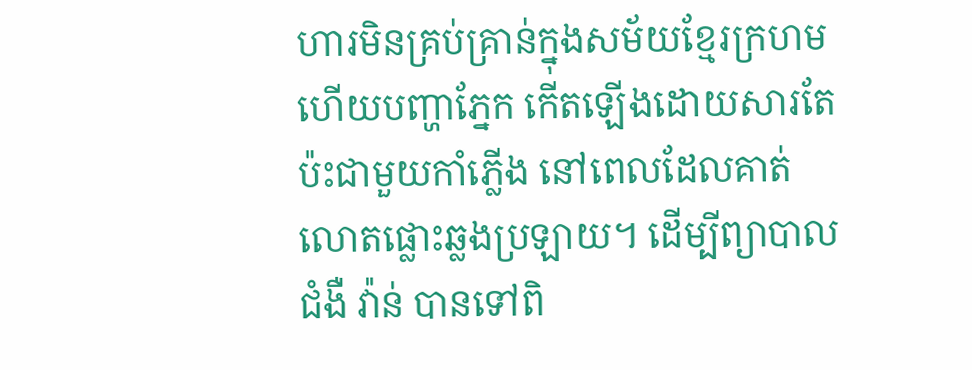ហារមិនគ្រប់គ្រាន់ក្នុងសម័យខ្មែរក្រហម ហើយបញ្ហាភ្នែក កើតឡើងដោយសារតែប៉ះជាមួយកាំភ្លើង នៅពេលដែលគាត់លោតផ្លោះឆ្លងប្រឡាយ។ ដើម្បីព្យាបាលជំងឺ វ៉ាន់ បានទៅពិ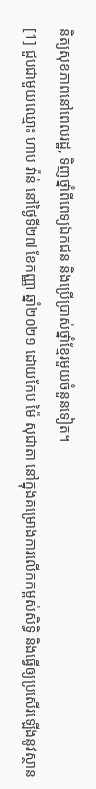និត្យសុខភាពនៅពេលរដ្ឋ, ទិញថ្នាំពីពេទ្យឯកជន និងប្រើប្រាស់ថ្នាំខ្មែរមួយចំនួនទៀត។
[1] ជួបជាមួយឈ្មោះ ហាប វ៉ាន់ នៅថ្ងៃទី២៧ ខែកញ្ញា ឆ្នាំ២០២១ ដោយកែប ម៉ៃ សុជាតា នៅក្នុងគម្រោងការលើកកម្ពស់សិទ្ធិ និងធ្វើឲ្យប្រសើរឡើងនូវស្ថាន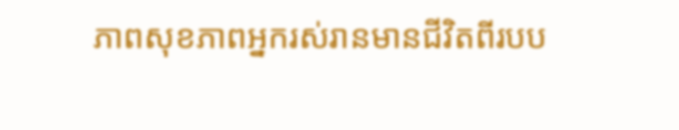ភាពសុខភាពអ្នករស់រានមានជីវិតពីរបប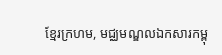ខ្មែរក្រហម, មជ្ឈមណ្ឌលឯកសារកម្ពុ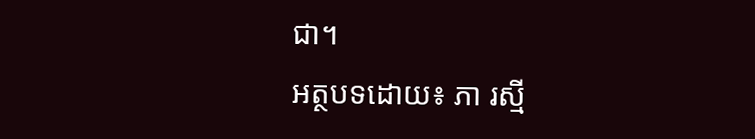ជា។
អត្ថបទដោយ៖ ភា រស្មី